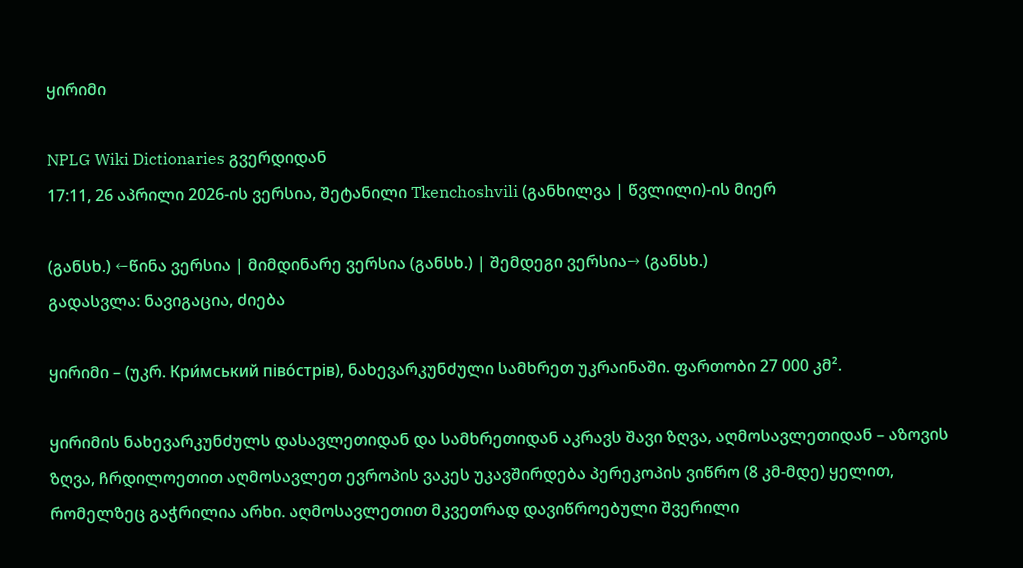ყირიმი

NPLG Wiki Dictionaries გვერდიდან
17:11, 26 აპრილი 2026-ის ვერსია, შეტანილი Tkenchoshvili (განხილვა | წვლილი)-ის მიერ

(განსხ.) ←წინა ვერსია | მიმდინარე ვერსია (განსხ.) | შემდეგი ვერსია→ (განსხ.)
გადასვლა: ნავიგაცია, ძიება

ყირიმი – (უკრ. Кри́мський піво́стрів), ნახევარკუნძული სამხრეთ უკრაინაში. ფართობი 27 000 კმ².

ყირიმის ნახევარკუნძულს დასავლეთიდან და სამხრეთიდან აკრავს შავი ზღვა, აღმოსავლეთიდან – აზოვის ზღვა, ჩრდილოეთით აღმოსავლეთ ევროპის ვაკეს უკავშირდება პერეკოპის ვიწრო (8 კმ-მდე) ყელით, რომელზეც გაჭრილია არხი. აღმოსავლეთით მკვეთრად დავიწროებული შვერილი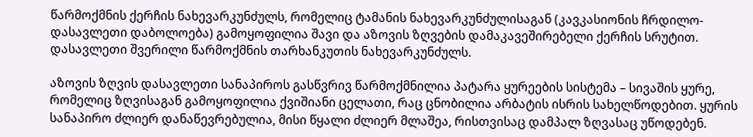წარმოქმნის ქერჩის ნახევარკუნძულს, რომელიც ტამანის ნახევარკუნძულისაგან (კავკასიონის ჩრდილო-დასავლეთი დაბოლოება) გამოყოფილია შავი და აზოვის ზღვების დამაკავეშირებელი ქერჩის სრუტით. დასავლეთი შვერილი წარმოქმნის თარხანკუთის ნახევარკუნძულს.

აზოვის ზღვის დასავლეთი სანაპიროს გასწვრივ წარმოქმნილია პატარა ყურეების სისტემა – სივაშის ყურე, რომელიც ზღვისაგან გამოყოფილია ქვიშიანი ცელათი, რაც ცნობილია არბატის ისრის სახელწოდებით. ყურის სანაპირო ძლიერ დანაწევრებულია, მისი წყალი ძლიერ მლაშეა, რისთვისაც დამპალ ზღვასაც უწოდებენ.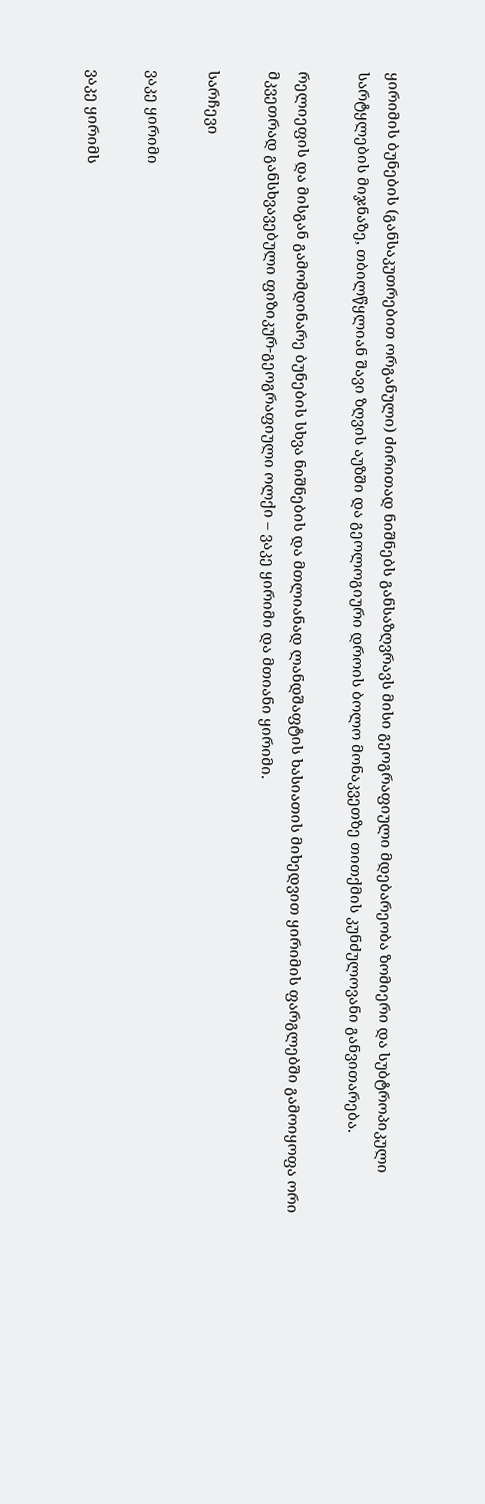ყირიმის ბუნების (განსაკუთრებით ორგანული) ძირითად ნიშნებს განსაზღვრავს მისი გეოგრაფიული მდებარეობა ზომიერი და სუბტროპიკული სარტყლების მიჯნაზე, თბილწყლიან შავი ზღვის აუზში და გეოლოგიური დროის ბოლო მონაკვეთზე თითქმის კუნძულოვანი განვითარება.

რელიეფის და მისგან გამომდინარე ბუნების სხვა ნიშნების და მთლიანად ლანდშაფტის ხასიათის მიხედვით ყირიმის ფარგლებში გამოიყოფა ორი მკვეთრად განსხვავებული ფიზიკურ-გეოგრაფიული ოლქი – ვაკე ყირიმი და მთიანი ყირიმი.

სარჩევი

ვაკე ყირიმი

ვაკე ყირიმს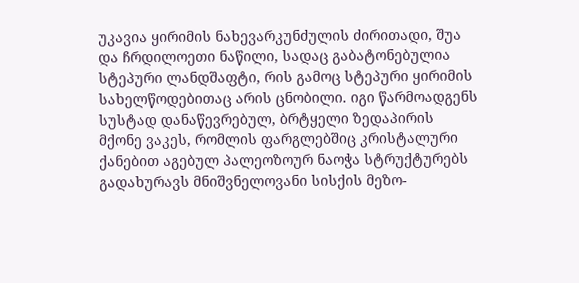უკავია ყირიმის ნახევარკუნძულის ძირითადი, შუა და ჩრდილოეთი ნაწილი, სადაც გაბატონებულია სტეპური ლანდშაფტი, რის გამოც სტეპური ყირიმის სახელწოდებითაც არის ცნობილი. იგი წარმოადგენს სუსტად დანაწევრებულ, ბრტყელი ზედაპირის მქონე ვაკეს, რომლის ფარგლებშიც კრისტალური ქანებით აგებულ პალეოზოურ ნაოჭა სტრუქტურებს გადახურავს მნიშვნელოვანი სისქის მეზო-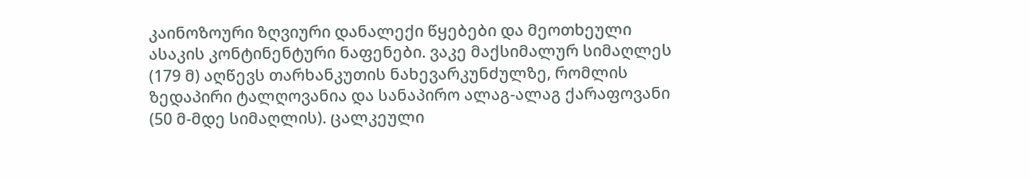კაინოზოური ზღვიური დანალექი წყებები და მეოთხეული ასაკის კონტინენტური ნაფენები. ვაკე მაქსიმალურ სიმაღლეს (179 მ) აღწევს თარხანკუთის ნახევარკუნძულზე, რომლის ზედაპირი ტალღოვანია და სანაპირო ალაგ-ალაგ ქარაფოვანი (50 მ-მდე სიმაღლის). ცალკეული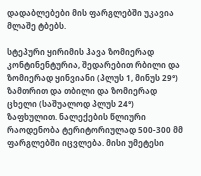დადაბლებები მის ფარგლებში უკავია მლაშე ტბებს.

სტეპური ყირიმის ჰავა ზომიერად კონტინენტურია, შედარებით რბილი და ზომიერად ყინვიანი (პლუს 1, მინუს 29°) ზამთრით და თბილი და ზომიერად ცხელი (საშუალოდ პლუს 24°) ზაფხულით. ნალექების წლიური რაოდენობა ტერიტორიულად 500-300 მმ ფარგლებში იცვლება. მისი უმეტესი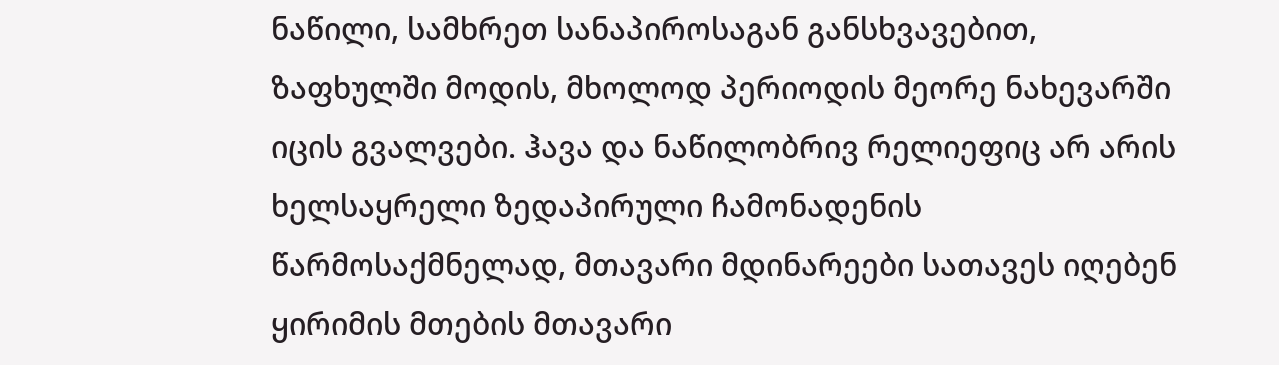ნაწილი, სამხრეთ სანაპიროსაგან განსხვავებით, ზაფხულში მოდის, მხოლოდ პერიოდის მეორე ნახევარში იცის გვალვები. ჰავა და ნაწილობრივ რელიეფიც არ არის ხელსაყრელი ზედაპირული ჩამონადენის წარმოსაქმნელად, მთავარი მდინარეები სათავეს იღებენ ყირიმის მთების მთავარი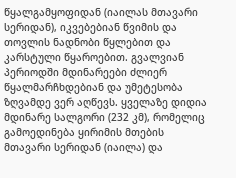წყალგამყოფიდან (იაილას მთავარი სერიდან), იკვებებიან წვიმის და თოვლის ნადნობი წყლებით და კარსტული წყაროებით. გვალვიან პერიოდში მდინარეები ძლიერ წყალმარჩხდებიან და უმეტესობა ზღვამდე ვერ აღწევს. ყველაზე დიდია მდინარე სალგორი (232 კმ), რომელიც გამოედინება ყირიმის მთების მთავარი სერიდან (იაილა) და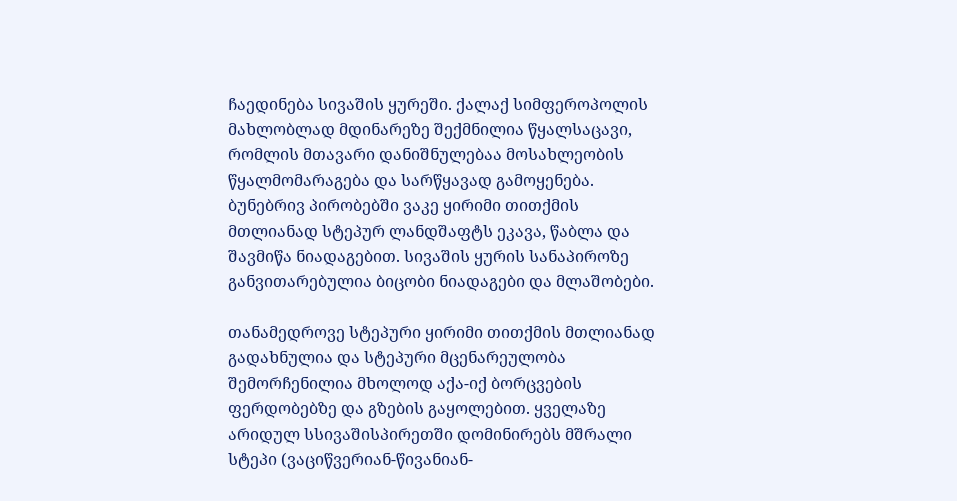ჩაედინება სივაშის ყურეში. ქალაქ სიმფეროპოლის მახლობლად მდინარეზე შექმნილია წყალსაცავი, რომლის მთავარი დანიშნულებაა მოსახლეობის წყალმომარაგება და სარწყავად გამოყენება. ბუნებრივ პირობებში ვაკე ყირიმი თითქმის მთლიანად სტეპურ ლანდშაფტს ეკავა, წაბლა და შავმიწა ნიადაგებით. სივაშის ყურის სანაპიროზე განვითარებულია ბიცობი ნიადაგები და მლაშობები.

თანამედროვე სტეპური ყირიმი თითქმის მთლიანად გადახნულია და სტეპური მცენარეულობა შემორჩენილია მხოლოდ აქა-იქ ბორცვების ფერდობებზე და გზების გაყოლებით. ყველაზე არიდულ სსივაშისპირეთში დომინირებს მშრალი სტეპი (ვაციწვერიან-წივანიან-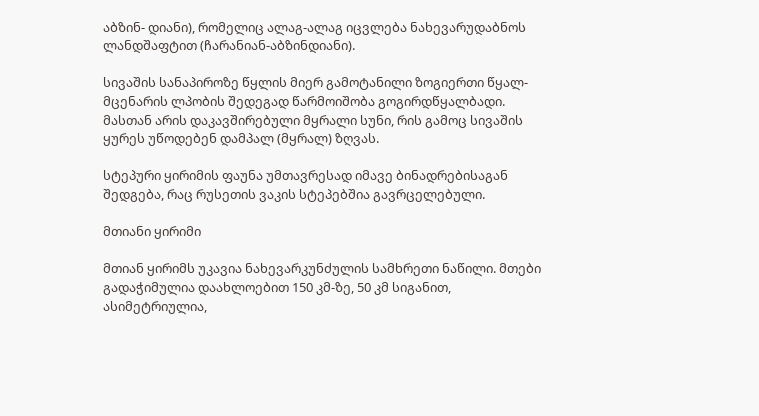აბზინ- დიანი), რომელიც ალაგ-ალაგ იცვლება ნახევარუდაბნოს ლანდშაფტით (ჩარანიან-აბზინდიანი).

სივაშის სანაპიროზე წყლის მიერ გამოტანილი ზოგიერთი წყალ- მცენარის ლპობის შედეგად წარმოიშობა გოგირდწყალბადი. მასთან არის დაკავშირებული მყრალი სუნი, რის გამოც სივაშის ყურეს უწოდებენ დამპალ (მყრალ) ზღვას.

სტეპური ყირიმის ფაუნა უმთავრესად იმავე ბინადრებისაგან შედგება, რაც რუსეთის ვაკის სტეპებშია გავრცელებული.

მთიანი ყირიმი

მთიან ყირიმს უკავია ნახევარკუნძულის სამხრეთი ნაწილი. მთები გადაჭიმულია დაახლოებით 150 კმ-ზე, 50 კმ სიგანით, ასიმეტრიულია,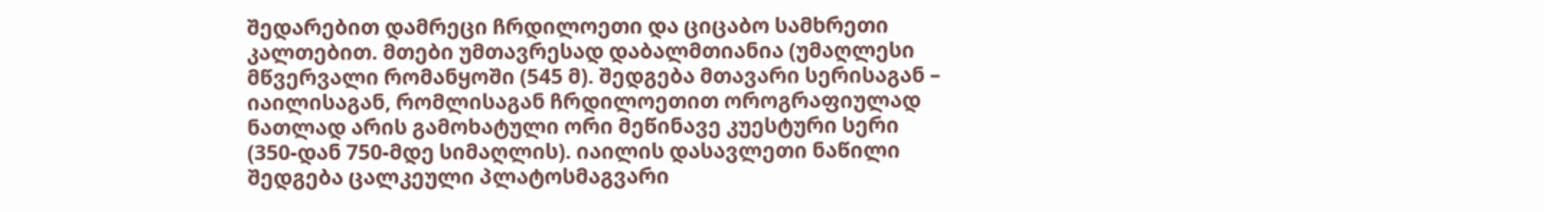შედარებით დამრეცი ჩრდილოეთი და ციცაბო სამხრეთი კალთებით. მთები უმთავრესად დაბალმთიანია (უმაღლესი მწვერვალი რომანყოში (545 მ). შედგება მთავარი სერისაგან – იაილისაგან, რომლისაგან ჩრდილოეთით ოროგრაფიულად ნათლად არის გამოხატული ორი მეწინავე კუესტური სერი (350-დან 750-მდე სიმაღლის). იაილის დასავლეთი ნაწილი შედგება ცალკეული პლატოსმაგვარი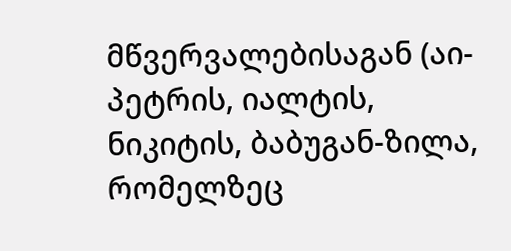მწვერვალებისაგან (აი-პეტრის, იალტის, ნიკიტის, ბაბუგან-ზილა, რომელზეც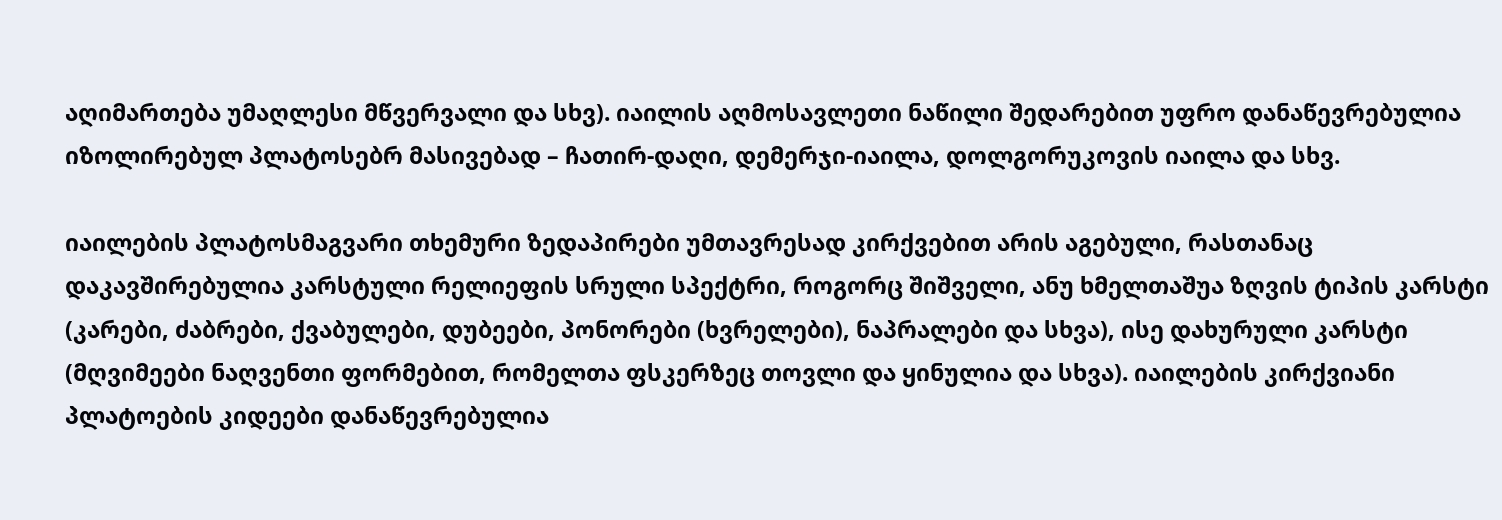აღიმართება უმაღლესი მწვერვალი და სხვ). იაილის აღმოსავლეთი ნაწილი შედარებით უფრო დანაწევრებულია იზოლირებულ პლატოსებრ მასივებად – ჩათირ-დაღი, დემერჯი-იაილა, დოლგორუკოვის იაილა და სხვ.

იაილების პლატოსმაგვარი თხემური ზედაპირები უმთავრესად კირქვებით არის აგებული, რასთანაც დაკავშირებულია კარსტული რელიეფის სრული სპექტრი, როგორც შიშველი, ანუ ხმელთაშუა ზღვის ტიპის კარსტი (კარები, ძაბრები, ქვაბულები, დუბეები, პონორები (ხვრელები), ნაპრალები და სხვა), ისე დახურული კარსტი (მღვიმეები ნაღვენთი ფორმებით, რომელთა ფსკერზეც თოვლი და ყინულია და სხვა). იაილების კირქვიანი პლატოების კიდეები დანაწევრებულია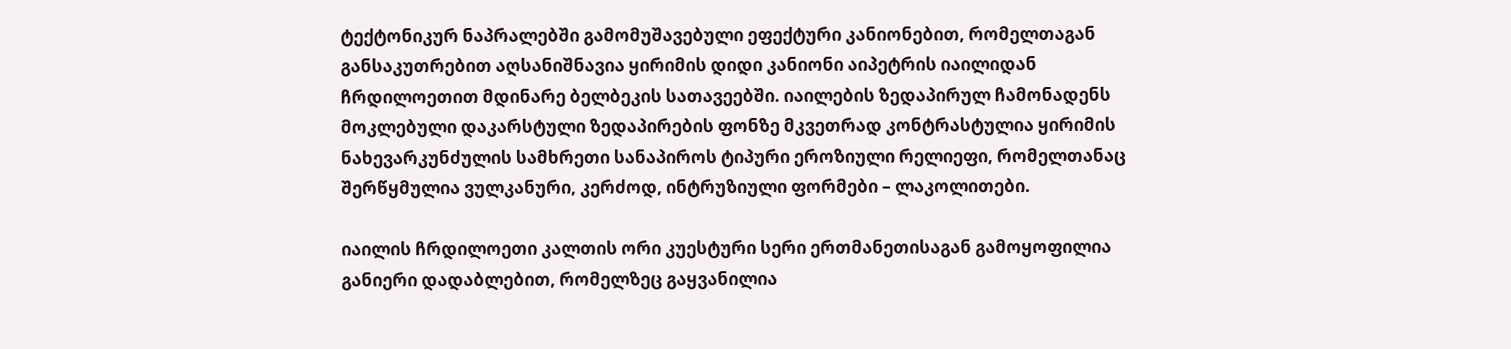ტექტონიკურ ნაპრალებში გამომუშავებული ეფექტური კანიონებით, რომელთაგან განსაკუთრებით აღსანიშნავია ყირიმის დიდი კანიონი აიპეტრის იაილიდან ჩრდილოეთით მდინარე ბელბეკის სათავეებში. იაილების ზედაპირულ ჩამონადენს მოკლებული დაკარსტული ზედაპირების ფონზე მკვეთრად კონტრასტულია ყირიმის ნახევარკუნძულის სამხრეთი სანაპიროს ტიპური ეროზიული რელიეფი, რომელთანაც შერწყმულია ვულკანური, კერძოდ, ინტრუზიული ფორმები – ლაკოლითები.

იაილის ჩრდილოეთი კალთის ორი კუესტური სერი ერთმანეთისაგან გამოყოფილია განიერი დადაბლებით, რომელზეც გაყვანილია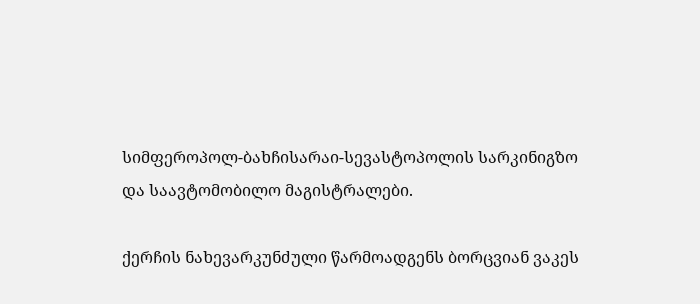სიმფეროპოლ-ბახჩისარაი-სევასტოპოლის სარკინიგზო და საავტომობილო მაგისტრალები.

ქერჩის ნახევარკუნძული წარმოადგენს ბორცვიან ვაკეს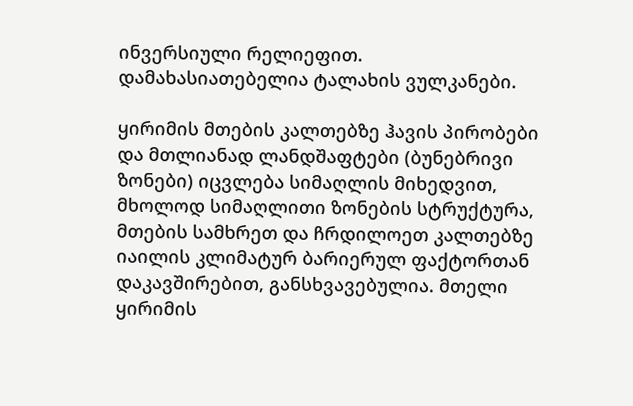ინვერსიული რელიეფით. დამახასიათებელია ტალახის ვულკანები.

ყირიმის მთების კალთებზე ჰავის პირობები და მთლიანად ლანდშაფტები (ბუნებრივი ზონები) იცვლება სიმაღლის მიხედვით, მხოლოდ სიმაღლითი ზონების სტრუქტურა, მთების სამხრეთ და ჩრდილოეთ კალთებზე იაილის კლიმატურ ბარიერულ ფაქტორთან დაკავშირებით, განსხვავებულია. მთელი ყირიმის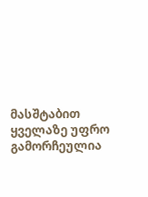მასშტაბით ყველაზე უფრო გამორჩეულია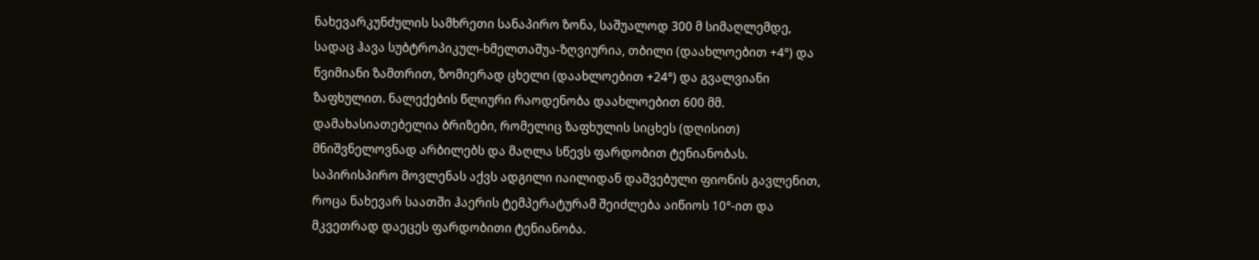ნახევარკუნძულის სამხრეთი სანაპირო ზონა, საშუალოდ 300 მ სიმაღლემდე, სადაც ჰავა სუბტროპიკულ-ხმელთაშუა-ზღვიურია, თბილი (დაახლოებით +4°) და წვიმიანი ზამთრით, ზომიერად ცხელი (დაახლოებით +24°) და გვალვიანი ზაფხულით. ნალექების წლიური რაოდენობა დაახლოებით 600 მმ. დამახასიათებელია ბრიზები, რომელიც ზაფხულის სიცხეს (დღისით) მნიშვნელოვნად არბილებს და მაღლა სწევს ფარდობით ტენიანობას. საპირისპირო მოვლენას აქვს ადგილი იაილიდან დაშვებული ფიონის გავლენით, როცა ნახევარ საათში ჰაერის ტემპერატურამ შეიძლება აიწიოს 10°-ით და მკვეთრად დაეცეს ფარდობითი ტენიანობა.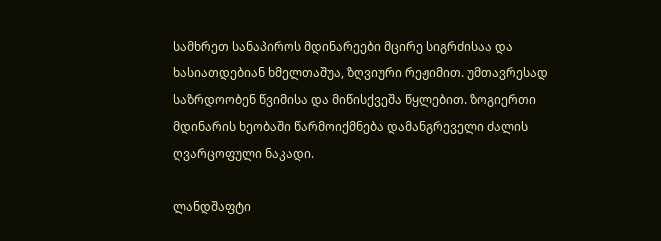სამხრეთ სანაპიროს მდინარეები მცირე სიგრძისაა და ხასიათდებიან ხმელთაშუა, ზღვიური რეჟიმით. უმთავრესად საზრდოობენ წვიმისა და მიწისქვეშა წყლებით. ზოგიერთი მდინარის ხეობაში წარმოიქმნება დამანგრეველი ძალის ღვარცოფული ნაკადი.

ლანდშაფტი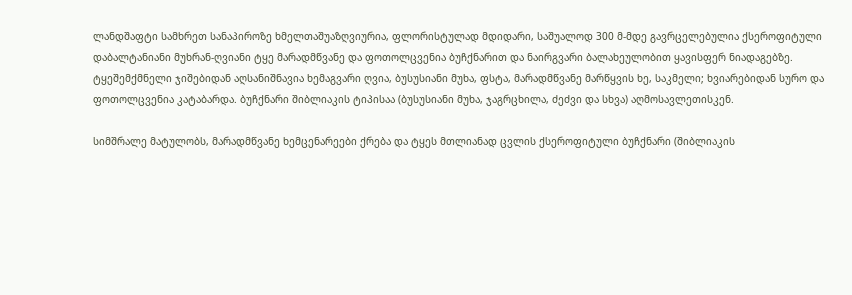ლანდშაფტი სამხრეთ სანაპიროზე ხმელთაშუაზღვიურია, ფლორისტულად მდიდარი, საშუალოდ 300 მ-მდე გავრცელებულია ქსეროფიტული დაბალტანიანი მუხრან-ღვიანი ტყე მარადმწვანე და ფოთოლცვენია ბუჩქნარით და ნაირგვარი ბალახეულობით ყავისფერ ნიადაგებზე. ტყეშემქმნელი ჯიშებიდან აღსანიშნავია ხემაგვარი ღვია, ბუსუსიანი მუხა, ფსტა, მარადმწვანე მარწყვის ხე, საკმელი; ხვიარებიდან სურო და ფოთოლცვენია კატაბარდა. ბუჩქნარი შიბლიაკის ტიპისაა (ბუსუსიანი მუხა, ჯაგრცხილა, ძეძვი და სხვა) აღმოსავლეთისკენ.

სიმშრალე მატულობს, მარადმწვანე ხემცენარეები ქრება და ტყეს მთლიანად ცვლის ქსეროფიტული ბუჩქნარი (შიბლიაკის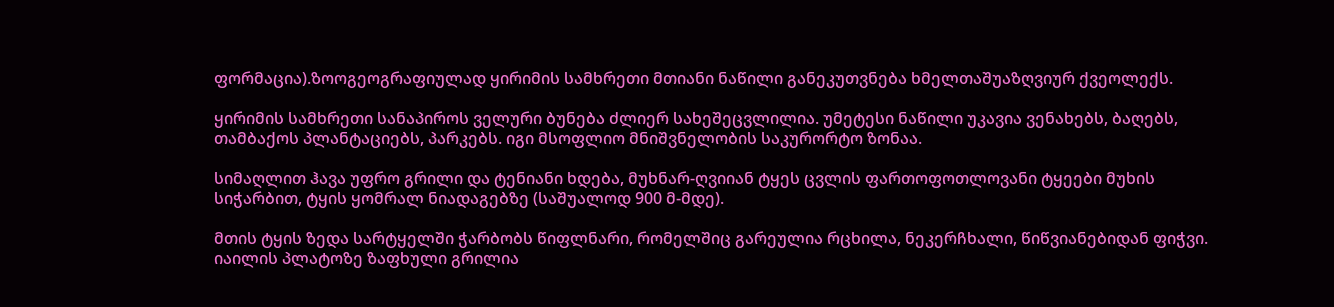ფორმაცია).ზოოგეოგრაფიულად ყირიმის სამხრეთი მთიანი ნაწილი განეკუთვნება ხმელთაშუაზღვიურ ქვეოლექს.

ყირიმის სამხრეთი სანაპიროს ველური ბუნება ძლიერ სახეშეცვლილია. უმეტესი ნაწილი უკავია ვენახებს, ბაღებს, თამბაქოს პლანტაციებს, პარკებს. იგი მსოფლიო მნიშვნელობის საკურორტო ზონაა.

სიმაღლით ჰავა უფრო გრილი და ტენიანი ხდება, მუხნარ-ღვიიან ტყეს ცვლის ფართოფოთლოვანი ტყეები მუხის სიჭარბით, ტყის ყომრალ ნიადაგებზე (საშუალოდ 900 მ-მდე).

მთის ტყის ზედა სარტყელში ჭარბობს წიფლნარი, რომელშიც გარეულია რცხილა, ნეკერჩხალი, წიწვიანებიდან ფიჭვი. იაილის პლატოზე ზაფხული გრილია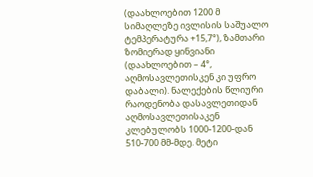(დაახლოებით 1200 მ სიმაღლეზე ივლისის საშუალო ტემპერატურა +15,7°), ზამთარი ზომიერად ყინვიანი (დაახლოებით – 4°, აღმოსავლეთისკენ კი უფრო დაბალი). ნალექების წლიური რაოდენობა დასავლეთიდან აღმოსავლეთისაკენ კლებულობს 1000-1200-დან 510-700 მმ-მდე. მეტი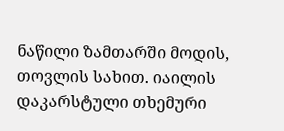ნაწილი ზამთარში მოდის, თოვლის სახით. იაილის დაკარსტული თხემური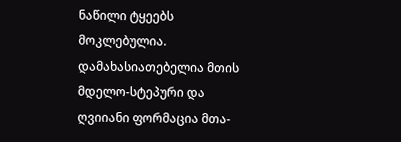ნაწილი ტყეებს მოკლებულია. დამახასიათებელია მთის მდელო-სტეპური და ღვიიანი ფორმაცია მთა-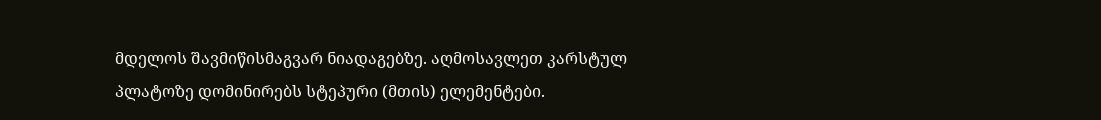მდელოს შავმიწისმაგვარ ნიადაგებზე. აღმოსავლეთ კარსტულ პლატოზე დომინირებს სტეპური (მთის) ელემენტები.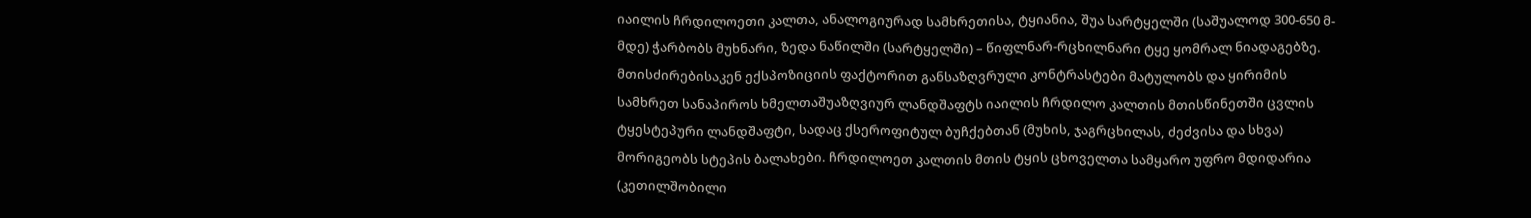იაილის ჩრდილოეთი კალთა, ანალოგიურად სამხრეთისა, ტყიანია, შუა სარტყელში (საშუალოდ 300-650 მ-მდე) ჭარბობს მუხნარი, ზედა ნაწილში (სარტყელში) – წიფლნარ-რცხილნარი ტყე ყომრალ ნიადაგებზე. მთისძირებისაკენ ექსპოზიციის ფაქტორით განსაზღვრული კონტრასტები მატულობს და ყირიმის სამხრეთ სანაპიროს ხმელთაშუაზღვიურ ლანდშაფტს იაილის ჩრდილო კალთის მთისწინეთში ცვლის ტყესტეპური ლანდშაფტი, სადაც ქსეროფიტულ ბუჩქებთან (მუხის, ჯაგრცხილას, ძეძვისა და სხვა) მორიგეობს სტეპის ბალახები. ჩრდილოეთ კალთის მთის ტყის ცხოველთა სამყარო უფრო მდიდარია (კეთილშობილი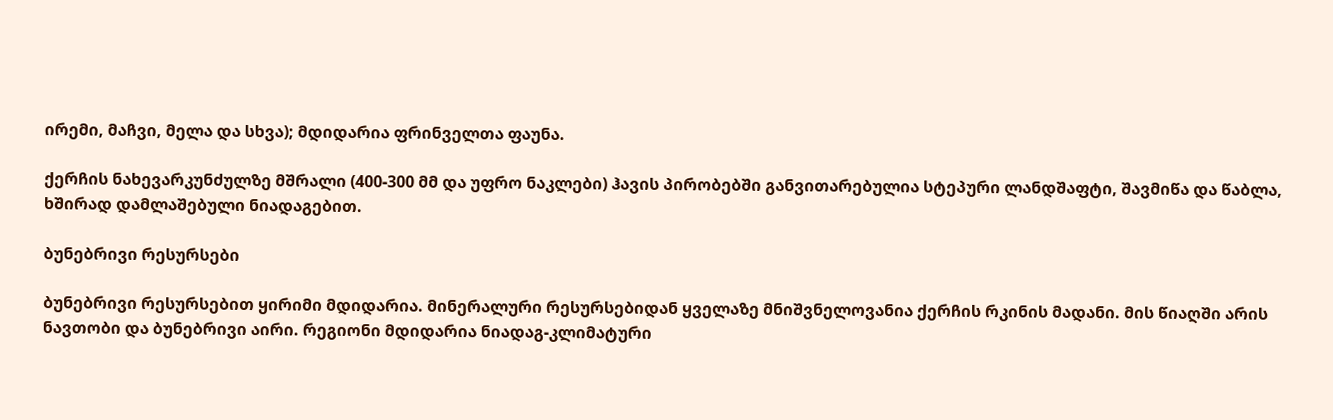ირემი, მაჩვი, მელა და სხვა); მდიდარია ფრინველთა ფაუნა.

ქერჩის ნახევარკუნძულზე მშრალი (400-300 მმ და უფრო ნაკლები) ჰავის პირობებში განვითარებულია სტეპური ლანდშაფტი, შავმიწა და წაბლა, ხშირად დამლაშებული ნიადაგებით.

ბუნებრივი რესურსები

ბუნებრივი რესურსებით ყირიმი მდიდარია. მინერალური რესურსებიდან ყველაზე მნიშვნელოვანია ქერჩის რკინის მადანი. მის წიაღში არის ნავთობი და ბუნებრივი აირი. რეგიონი მდიდარია ნიადაგ-კლიმატური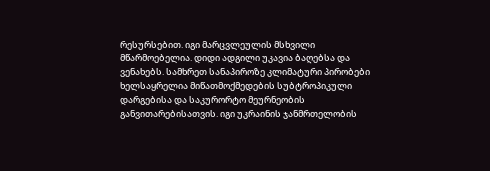რესურსებით. იგი მარცვლეულის მსხვილი მწარმოებელია. დიდი ადგილი უკავია ბაღებსა და ვენახებს. სამხრეთ სანაპიროზე კლიმატური პირობები ხელსაყრელია მიწათმოქმედების სუბტროპიკული დარგებისა და საკურორტო მეურნეობის განვითარებისათვის. იგი უკრაინის ჯანმრთელობის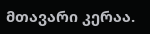მთავარი კერაა.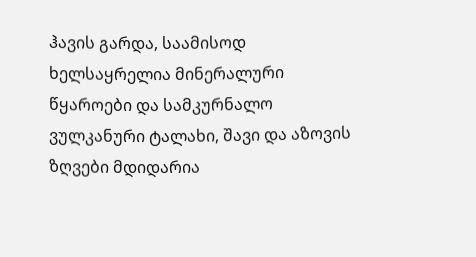ჰავის გარდა, საამისოდ ხელსაყრელია მინერალური წყაროები და სამკურნალო ვულკანური ტალახი, შავი და აზოვის ზღვები მდიდარია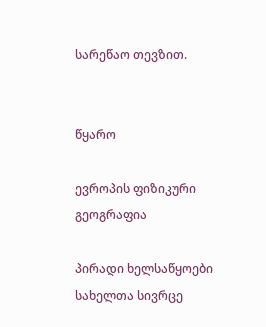სარეწაო თევზით.


წყარო

ევროპის ფიზიკური გეოგრაფია

პირადი ხელსაწყოები
სახელთა სივრცე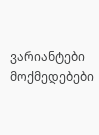ვარიანტები
მოქმედებები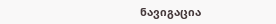ნავიგაცია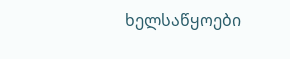ხელსაწყოები